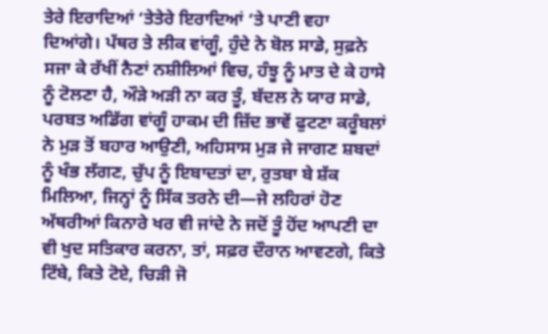ਤੇਰੇ ਇਰਾਦਿਆਂ ‘ਤੇਤੇਰੇ ਇਰਾਦਿਆਂ ‘ਤੇ ਪਾਣੀ ਵਹਾ ਦਿਆਂਗੇ। ਪੱਥਰ ਤੇ ਲੀਕ ਵਾਂਗੂੰ, ਹੁੰਦੇ ਨੇ ਬੋਲ ਸਾਡੇ, ਸੁਫ਼ਨੇ ਸਜਾ ਕੇ ਰੱਖੀਂ ਨੈਣਾਂ ਨਸ਼ੀਲਿਆਂ ਵਿਚ, ਹੰਝੂ ਨੂੰ ਮਾਤ ਦੇ ਕੇ ਹਾਸੇ ਨੂੰ ਟੋਲਣਾ ਹੈ, ਔੜੇ ਅੜੀ ਨਾ ਕਰ ਤੂੰ, ਬੱਦਲ ਨੇ ਯਾਰ ਸਾਡੇ, ਪਰਬਤ ਅਡਿੱਗ ਵਾਂਗੂੰ ਹਾਕਮ ਦੀ ਜ਼ਿੱਦ ਭਾਵੇਂ ਫੁਟਣਾ ਕਰੂੰਬਲਾਂ ਨੇ ਮੁੜ ਤੋਂ ਬਹਾਰ ਆਉਣੀ, ਅਹਿਸਾਸ ਮੁੜ ਜੇ ਜਾਗਣ ਸ਼ਬਦਾਂ ਨੂੰ ਖੰਭ ਲੱਗਣ, ਚੁੱਪ ਨੂੰ ਇਬਾਦਤਾਂ ਦਾ, ਰੁਤਬਾ ਬੇ ਸ਼ੱਕ ਮਿਲਿਆ, ਜਿਨ੍ਹਾਂ ਨੂੰ ਸਿੱਕ ਤਰਨੇ ਦੀ—ਜੇ ਲਹਿਰਾਂ ਹੋਣ ਅੱਥਰੀਆਂ ਕਿਨਾਰੇ ਖਰ ਵੀ ਜਾਂਦੇ ਨੇ ਜਦੋਂ ਤੂੰ ਹੋਂਦ ਆਪਣੀ ਦਾ ਵੀ ਖੁਦ ਸਤਿਕਾਰ ਕਰਨਾ, ਤਾਂ, ਸਫ਼ਰ ਦੌਰਾਨ ਆਵਣਗੇ, ਕਿਤੇ ਟਿੱਬੇ, ਕਿਤੇ ਟੋਏ, ਚਿੜੀ ਜੋ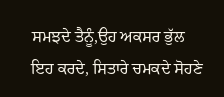ਸਮਝਦੇ ਤੈਨੂੰ,ਉਹ ਅਕਸਰ ਭੁੱਲ ਇਹ ਕਰਦੇ, ਸਿਤਾਰੇ ਚਮਕਦੇ ਸੋਹਣੇ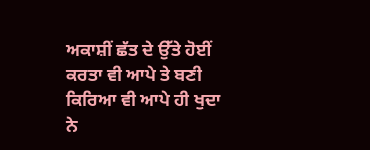ਅਕਾਸ਼ੀਂ ਛੱਤ ਦੇ ਉੱਤੇ ਹੋਈਂ ਕਰਤਾ ਵੀ ਆਪੇ ਤੇ ਬਣੀ ਕਿਰਿਆ ਵੀ ਆਪੇ ਹੀ ਖੁਦਾ ਨੇ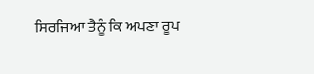ਸਿਰਜਿਆ ਤੈਨੂੰ ਕਿ ਅਪਣਾ ਰੂਪ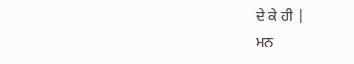ਦੇ ਕੇ ਹੀ |
ਮਨ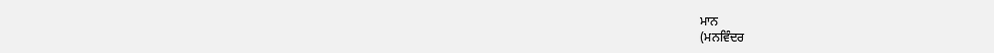ਮਾਨ
(ਮਨਵਿੰਦਰ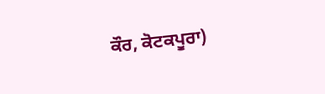ਕੌਰ, ਕੋਟਕਪੂਰਾ)